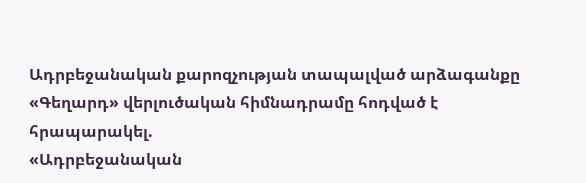Ադրբեջանական քարոզչության տապալված արձագանքը
«Գեղարդ» վերլուծական հիմնադրամը հոդված է հրապարակել.
«Ադրբեջանական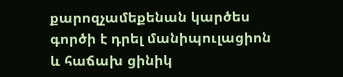քարոզչամեքենան կարծես գործի է դրել մանիպուլացիոն և հաճախ ցինիկ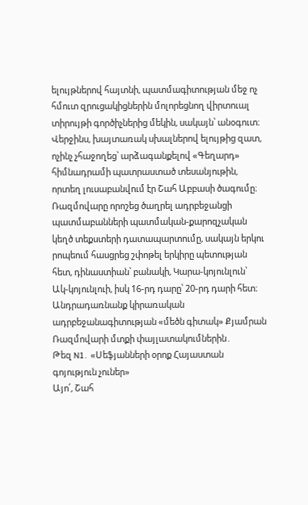ելույթներով հայտնի, պատմագիտության մեջ ոչ հմուտ զրուցակիցներին մոլորեցնող վիրտուալ տիրույթի գործիչներից մեկին, սակայն՝ անօգուտ։ Վերջինս, խայտառակ սխալներով ելույթից զատ, ոչինչ չհաջողեց՝ արձագանքելով «Գեղարդ» հիմնադրամի պատրաստած տեսանյութին, որտեղ լուսաբանվում էր Շահ Աբբասի ծագումը։ Ռազմովարը որոշեց ծաղրել ադրբեջանցի պատմաբանների պատմական-քարոզչական կեղծ տեքստերի դատապարտումը, սակայն երկու րոպեում հասցրեց շփոթել երկիրը պետության հետ, դինաստիան՝ բանակի, Կարա‑կոյունլուն՝ Ակ‑կոյունլուի, իսկ 16-րդ դարը՝ 20-րդ դարի հետ։
Անդրադառնանք կիրառական ադրբեջանագիտության «մեծն գիտակ» Քյամրան Ռազմովարի մտքի փայլատակումներին․
Թեզ N1․ «Սեֆյանների օրոք Հայաստան գոյություն չուներ»
Այո՛, Շահ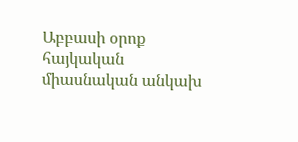Աբբասի օրոք հայկական միասնական անկախ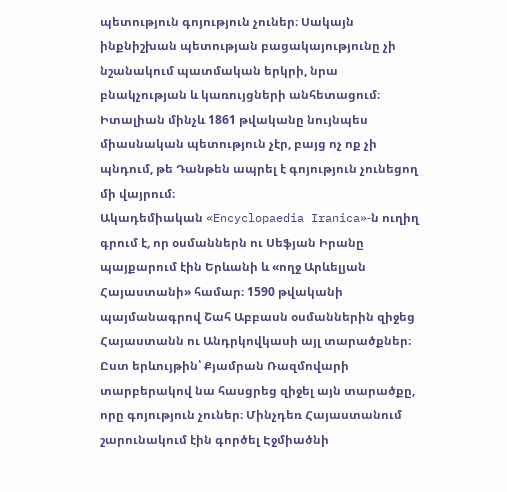պետություն գոյություն չուներ։ Սակայն ինքնիշխան պետության բացակայությունը չի նշանակում պատմական երկրի, նրա բնակչության և կառույցների անհետացում։ Իտալիան մինչև 1861 թվականը նույնպես միասնական պետություն չէր, բայց ոչ ոք չի պնդում, թե Դանթեն ապրել է գոյություն չունեցող մի վայրում։
Ակադեմիական «Encyclopaedia Iranica»‑ն ուղիղ գրում է, որ օսմաններն ու Սեֆյան Իրանը պայքարում էին Երևանի և «ողջ Արևելյան Հայաստանի» համար։ 1590 թվականի պայմանագրով Շահ Աբբասն օսմաններին զիջեց Հայաստանն ու Անդրկովկասի այլ տարածքներ։ Ըստ երևույթին՝ Քյամրան Ռազմովարի տարբերակով նա հասցրեց զիջել այն տարածքը, որը գոյություն չուներ։ Մինչդեռ Հայաստանում շարունակում էին գործել Էջմիածնի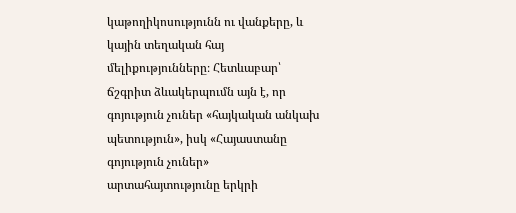կաթողիկոսությունն ու վանքերը, և կային տեղական հայ մելիքությունները։ Հետևաբար՝ ճշգրիտ ձևակերպումն այն է, որ գոյություն չուներ «հայկական անկախ պետություն», իսկ «Հայաստանը գոյություն չուներ» արտահայտությունը երկրի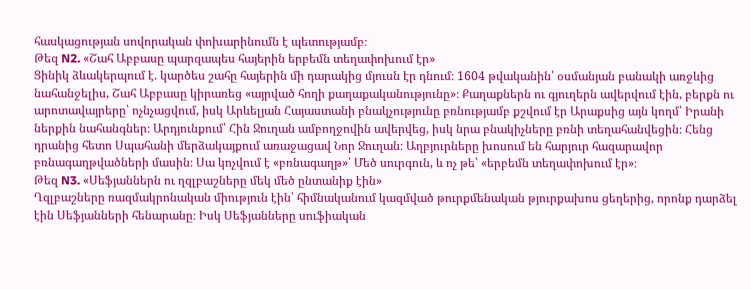հասկացության սովորական փոխարինումն է պետությամբ։
Թեզ N2. «Շահ Աբբասը պարզապես հայերին երբեմն տեղափոխում էր»
Ցինիկ ձևակերպում է. կարծես շահը հայերին մի դարակից մյուսն էր դնում։ 1604 թվականին՝ օսմանյան բանակի առջևից նահանջելիս, Շահ Աբբասը կիրառեց «այրված հողի քաղաքականությունը»։ Քաղաքներն ու գյուղերն ավերվում էին, բերքն ու արոտավայրերը՝ ոչնչացվում, իսկ Արևելյան Հայաստանի բնակչությունը բռնությամբ քշվում էր Արաքսից այն կողմ՝ Իրանի ներքին նահանգներ։ Արդյունքում՝ Հին Ջուղան ամբողջովին ավերվեց, իսկ նրա բնակիչները բռնի տեղահանվեցին։ Հենց դրանից հետո Սպահանի մերձակայքում առաջացավ Նոր Ջուղան։ Աղբյուրները խոսում են հարյուր հազարավոր բռնագաղթվածների մասին։ Սա կոչվում է «բռնագաղթ»՝ Մեծ սուրգուն, և ոչ թե՝ «երբեմն տեղափոխում էր»։
Թեզ N3. «Սեֆյաններն ու ղզլբաշները մեկ մեծ ընտանիք էին»
Ղզլբաշները ռազմակրոնական միություն էին՝ հիմնականում կազմված թուրքմենական թյուրքախոս ցեղերից, որոնք դարձել էին Սեֆյանների հենարանը։ Իսկ Սեֆյանները սուֆիական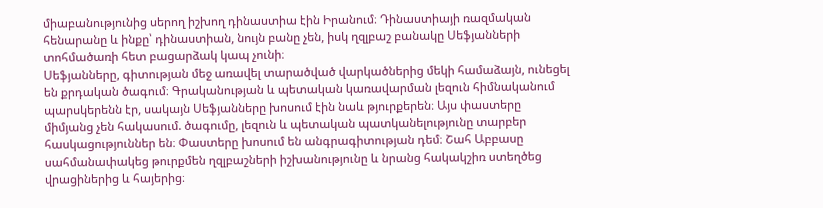միաբանությունից սերող իշխող դինաստիա էին Իրանում։ Դինաստիայի ռազմական հենարանը և ինքը՝ դինաստիան, նույն բանը չեն, իսկ ղզլբաշ բանակը Սեֆյանների տոհմածառի հետ բացարձակ կապ չունի։
Սեֆյանները, գիտության մեջ առավել տարածված վարկածներից մեկի համաձայն, ունեցել են քրդական ծագում։ Գրականության և պետական կառավարման լեզուն հիմնականում պարսկերենն էր, սակայն Սեֆյանները խոսում էին նաև թյուրքերեն։ Այս փաստերը միմյանց չեն հակասում. ծագումը, լեզուն և պետական պատկանելությունը տարբեր հասկացություններ են։ Փաստերը խոսում են անգրագիտության դեմ։ Շահ Աբբասը սահմանափակեց թուրքմեն ղզլբաշների իշխանությունը և նրանց հակակշիռ ստեղծեց վրացիներից և հայերից։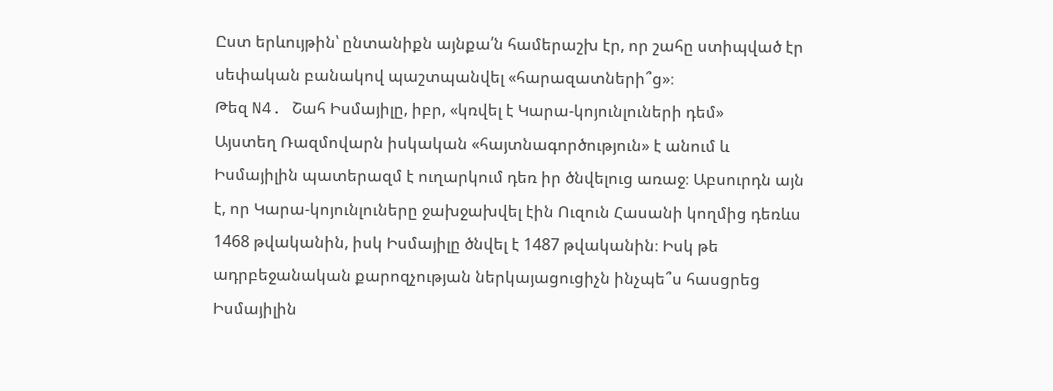Ըստ երևույթին՝ ընտանիքն այնքա՛ն համերաշխ էր, որ շահը ստիպված էր սեփական բանակով պաշտպանվել «հարազատների՞ց»։
Թեզ N4. Շահ Իսմայիլը, իբր, «կռվել է Կարա‑կոյունլուների դեմ»
Այստեղ Ռազմովարն իսկական «հայտնագործություն» է անում և Իսմայիլին պատերազմ է ուղարկում դեռ իր ծնվելուց առաջ։ Աբսուրդն այն է, որ Կարա‑կոյունլուները ջախջախվել էին Ուզուն Հասանի կողմից դեռևս 1468 թվականին, իսկ Իսմայիլը ծնվել է 1487 թվականին։ Իսկ թե ադրբեջանական քարոզչության ներկայացուցիչն ինչպե՞ս հասցրեց Իսմայիլին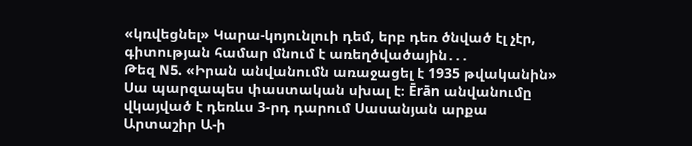«կռվեցնել» Կարա‑կոյունլուի դեմ, երբ դեռ ծնված էլ չէր, գիտության համար մնում է առեղծվածային․․․
Թեզ N5. «Իրան անվանումն առաջացել է 1935 թվականին»
Սա պարզապես փաստական սխալ է։ Ērān անվանումը վկայված է դեռևս 3-րդ դարում Սասանյան արքա Արտաշիր Ա‑ի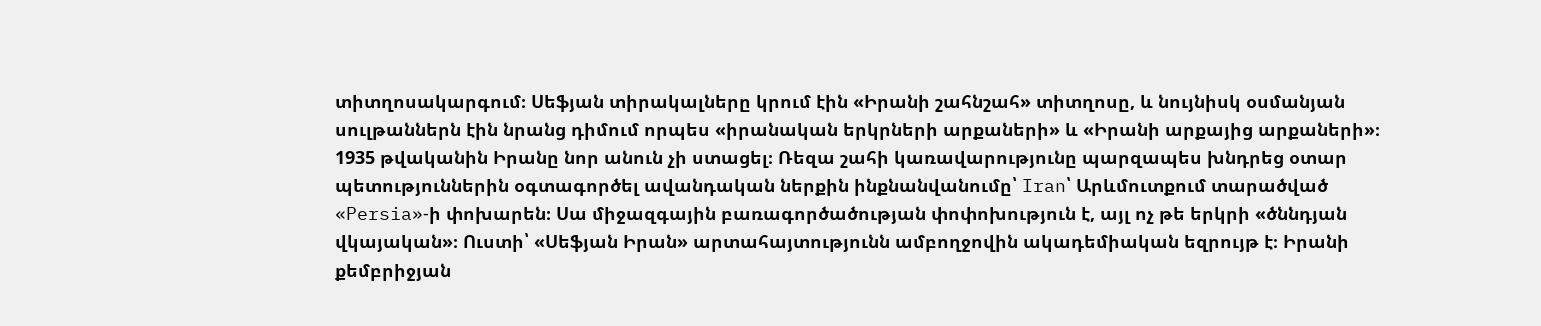տիտղոսակարգում։ Սեֆյան տիրակալները կրում էին «Իրանի շահնշահ» տիտղոսը, և նույնիսկ օսմանյան սուլթաններն էին նրանց դիմում որպես «իրանական երկրների արքաների» և «Իրանի արքայից արքաների»։ 1935 թվականին Իրանը նոր անուն չի ստացել։ Ռեզա շահի կառավարությունը պարզապես խնդրեց օտար պետություններին օգտագործել ավանդական ներքին ինքնանվանումը՝ Iran՝ Արևմուտքում տարածված «Persia»‑ի փոխարեն։ Սա միջազգային բառագործածության փոփոխություն է, այլ ոչ թե երկրի «ծննդյան վկայական»։ Ուստի՝ «Սեֆյան Իրան» արտահայտությունն ամբողջովին ակադեմիական եզրույթ է։ Իրանի քեմբրիջյան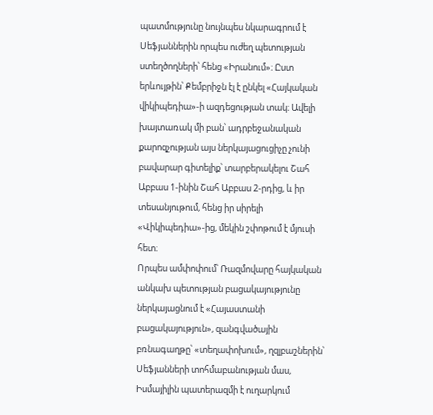պատմությունը նույնպես նկարագրում է Սեֆյաններին որպես ուժեղ պետության ստեղծողների՝ հենց «Իրանում»։ Ըստ երևույթին՝ Քեմբրիջն էլ է ընկել «Հայկական վիկիպեդիա»-ի ազդեցության տակ։ Ավելի խայտառակ մի բան՝ ադրբեջանական քարոզչության այս ներկայացուցիչը չունի բավարար գիտելիք՝ տարբերակելու Շահ Աբբաս 1-ինին Շահ Աբբաս 2-րդից, և իր տեսանյութում, հենց իր սիրելի «Վիկիպեդիա»-ից, մեկին շփոթում է մյուսի հետ։
Որպես ամփոփում՝ Ռազմովարը հայկական անկախ պետության բացակայությունը ներկայացնում է «Հայաստանի բացակայություն», զանգվածային բռնագաղթը՝ «տեղափոխում», ղզլբաշներին՝ Սեֆյանների տոհմաբանության մաս, Իսմայիլին պատերազմի է ուղարկում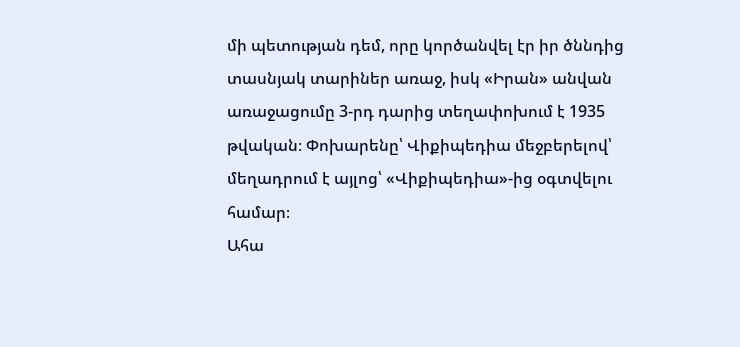մի պետության դեմ, որը կործանվել էր իր ծննդից տասնյակ տարիներ առաջ, իսկ «Իրան» անվան առաջացումը 3-րդ դարից տեղափոխում է 1935 թվական։ Փոխարենը՝ Վիքիպեդիա մեջբերելով՝ մեղադրում է այլոց՝ «Վիքիպեդիա»-ից օգտվելու համար։
Ահա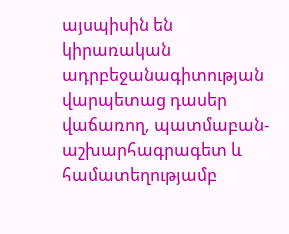այսպիսին են կիրառական ադրբեջանագիտության վարպետաց դասեր վաճառող, պատմաբան-աշխարհագրագետ և համատեղությամբ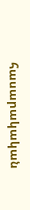հասարակական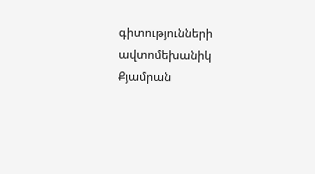գիտությունների ավտոմեխանիկ Քյամրան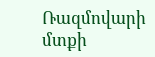Ռազմովարի մտքի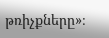թռիչքները»։